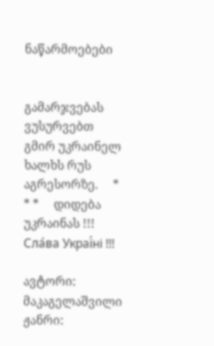ნაწარმოებები


გამარჯვებას ვუსურვებთ გმირ უკრაინელ ხალხს რუს აგრესორზე.     * * *     დიდება უკრაინას !!! Сла́ва Украї́ні !!!

ავტორი: მაკაგელაშვილი
ჟანრი: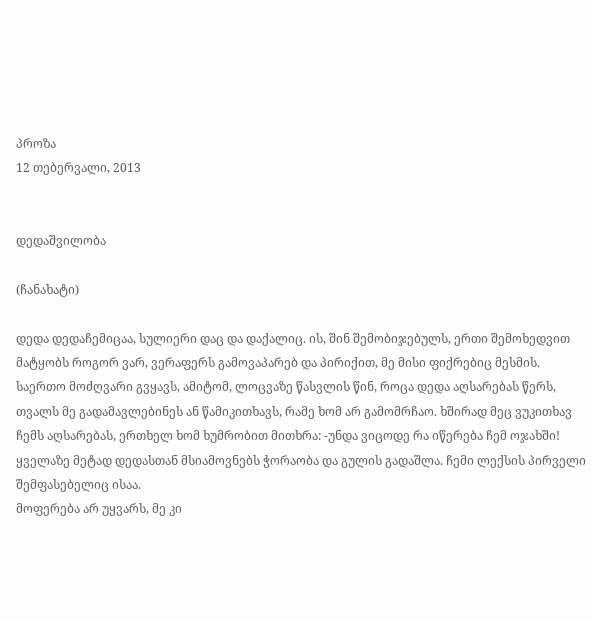პროზა
12 თებერვალი, 2013


დედაშვილობა

(ჩანახატი)

დედა დედაჩემიცაა, სულიერი დაც და დაქალიც. ის, შინ შემობიჯებულს, ერთი შემოხედვით მატყობს როგორ ვარ, ვერაფერს გამოვაპარებ და პირიქით, მე მისი ფიქრებიც მესმის.
საერთო მოძღვარი გვყავს, ამიტომ, ლოცვაზე წასვლის წინ, როცა დედა აღსარებას წერს, თვალს მე გადამავლებინეს ან წამიკითხავს, რამე ხომ არ გამომრჩაო. ხშირად მეც ვუკითხავ ჩემს აღსარებას, ერთხელ ხომ ხუმრობით მითხრა: -უნდა ვიცოდე რა იწერება ჩემ ოჯახში!
ყველაზე მეტად დედასთან მსიამოვნებს ჭორაობა და გულის გადაშლა. ჩემი ლექსის პირველი შემფასებელიც ისაა.
მოფერება არ უყვარს, მე კი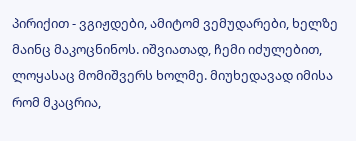პირიქით - ვგიჟდები, ამიტომ ვემუდარები, ხელზე მაინც მაკოცნინოს. იშვიათად, ჩემი იძულებით, ლოყასაც მომიშვერს ხოლმე. მიუხედავად იმისა რომ მკაცრია,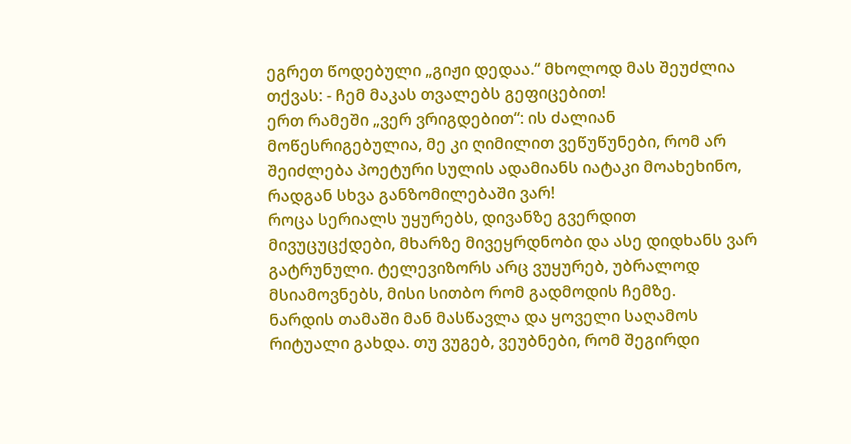ეგრეთ წოდებული „გიჟი დედაა.“ მხოლოდ მას შეუძლია თქვას: - ჩემ მაკას თვალებს გეფიცებით!
ერთ რამეში „ვერ ვრიგდებით“: ის ძალიან მოწესრიგებულია, მე კი ღიმილით ვეწუწუნები, რომ არ შეიძლება პოეტური სულის ადამიანს იატაკი მოახეხინო, რადგან სხვა განზომილებაში ვარ!
როცა სერიალს უყურებს, დივანზე გვერდით მივუცუცქდები, მხარზე მივეყრდნობი და ასე დიდხანს ვარ გატრუნული. ტელევიზორს არც ვუყურებ, უბრალოდ მსიამოვნებს, მისი სითბო რომ გადმოდის ჩემზე.
ნარდის თამაში მან მასწავლა და ყოველი საღამოს რიტუალი გახდა. თუ ვუგებ, ვეუბნები, რომ შეგირდი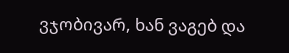ვჯობივარ, ხან ვაგებ და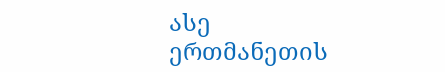ასე ერთმანეთის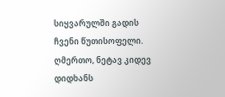სიყვარულში გადის ჩვენი წუთისოფელი.
ღმერთო, ნეტავ კიდევ დიდხანს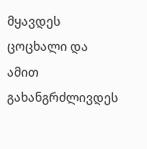მყავდეს ცოცხალი და ამით გახანგრძლივდეს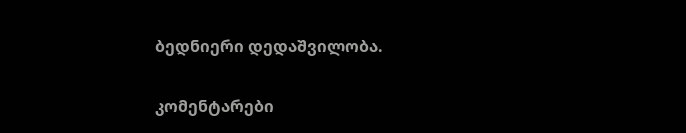ბედნიერი დედაშვილობა.


კომენტარები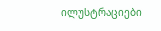ილუსტრაციები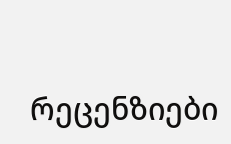რეცენზიები